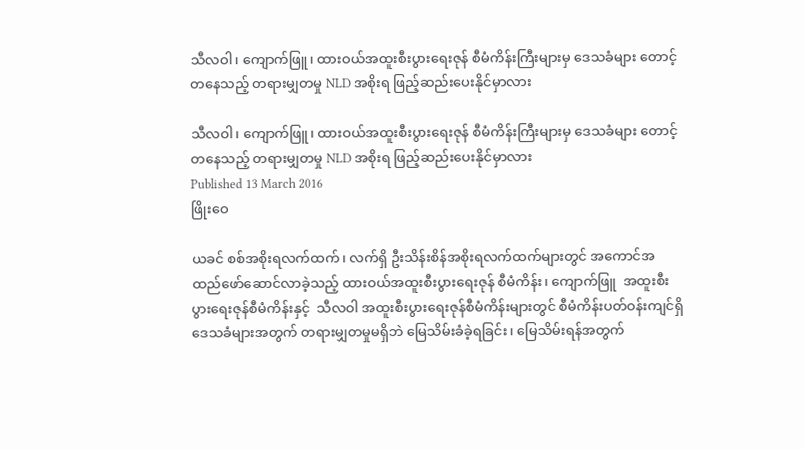သီလဝါ၊ ကျောက်ဖြူ၊ ထားဝယ်အထူးစီးပွားရေးဇုန် စီမံကိန်းကြီးများမှ ဒေသခံများ တောင့်တနေသည့် တရားမျှတမှု NLD အစိုးရ ဖြည့်ဆည်းပေးနိုင်မှာလား

သီလဝါ၊ ကျောက်ဖြူ၊ ထားဝယ်အထူးစီးပွားရေးဇုန် စီမံကိန်းကြီးများမှ ဒေသခံများ တောင့်တနေသည့် တရားမျှတမှု NLD အစိုးရ ဖြည့်ဆည်းပေးနိုင်မှာလား
Published 13 March 2016
ဖြိုးဝေ

ယခင် စစ်အစိုးရလက်ထက်၊ လက်ရှိ ဦးသိန်းစိန်အစိုးရလက်ထက်များတွင် အကောင်အထည်ဖော်ဆောင်လာခဲ့သည့် ထားဝယ်အထူးစီးပွားရေးဇုန် စီမံကိန်း၊ ကျောက်ဖြူ  အထူးစီးပွားရေးဇုန်စီမံကိန်းနှင့်  သီလဝါ အထူးစီးပွားရေးဇုန်စီမံကိန်းများတွင် စီမံကိန်းပတ်ဝန်းကျင်ရှိ ဒေသခံများအတွက် တရားမျှတမှုမရှိဘဲ မြေသိမ်းခံခဲ့ရခြင်း၊ မြေသိမ်းရန်အတွက်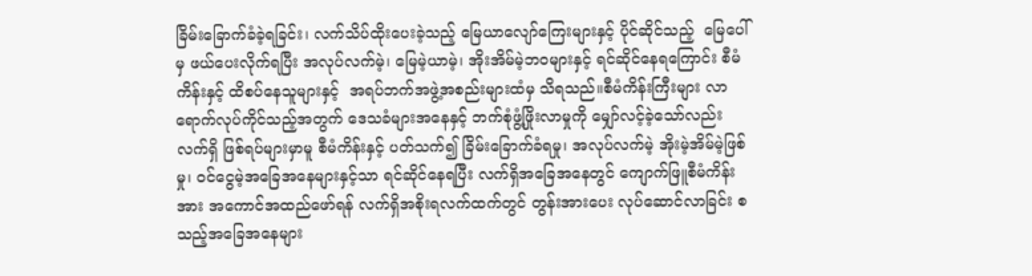ခြိမ်းခြောက်ခံခဲ့ရခြင်း၊ လက်သိပ်ထိုးပေးခဲ့သည့် မြေယာလျော်ကြေးများနှင့် ပိုင်ဆိုင်သည့်  မြေပေါ်မှ ဖယ်ပေးလိုက်ရပြီး အလုပ်လက်မဲ့၊ မြေမဲ့ယာမဲ့၊ အိုးအိမ်မဲ့ဘဝများနှင့် ရင်ဆိုင်နေရကြောင်း စီမံကိန်းနှင့် ထိစပ်နေသူများနှင့်  အရပ်ဘက်အဖွဲ့အစည်းများထံမှ သိရသည်။စီမံကိန်းကြီးများ လာရောက်လုပ်ကိုင်သည့်အတွက် ဒေသခံများအနေနှင့် ဘက်စုံဖွံ့ဖြိုးလာမှုကို မျှော်လင့်ခဲ့သော်လည်း လက်ရှိ ဖြစ်ရပ်များမှာမူ စီမံကိန်းနှင့် ပတ်သက်၍ ခြိမ်းခြောက်ခံရမှု၊ အလုပ်လက်မဲ့ အိုးမဲ့အိမ်မဲ့ဖြစ်မှု၊ ဝင်ငွေမဲ့အခြေအနေများနှင့်သာ ရင်ဆိုင်နေရပြီး လက်ရှိအခြေအနေတွင် ကျောက်ဖြူစီမံကိန်းအား အကောင်အထည်ဖော်ရန် လက်ရှိအစိုးရလက်ထက်တွင် တွန်းအားပေး လုပ်ဆောင်လာခြင်း စသည့်အခြေအနေများ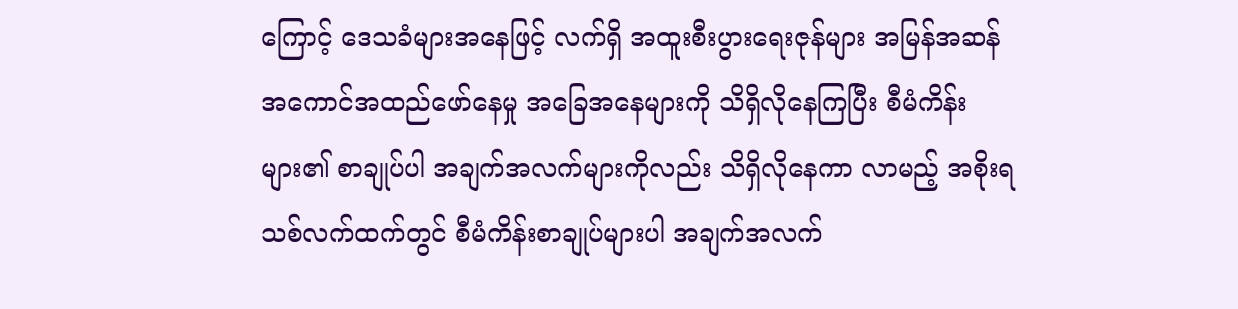ကြောင့် ဒေသခံများအနေဖြင့် လက်ရှိ အထူးစီးပွားရေးဇုန်များ အမြန်အဆန် အကောင်အထည်ဖော်နေမှု အခြေအနေများကို သိရှိလိုနေကြပြီး စီမံကိန်းများ၏ စာချုပ်ပါ အချက်အလက်များကိုလည်း သိရှိလိုနေကာ လာမည့် အစိုးရသစ်လက်ထက်တွင် စီမံကိန်းစာချုပ်များပါ အချက်အလက်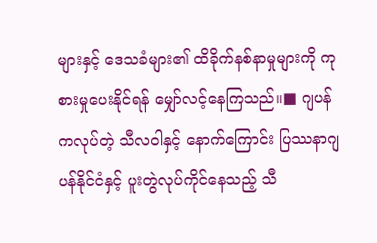များနှင့် ဒေသခံများ၏ ထိခိုက်နစ်နာမှုများကို ကုစားမှုပေးနိုင်ရန် မျှော်လင့်နေကြသည်။■ ဂျပန်ကလုပ်တဲ့ သီလဝါနှင့် နောက်ကြောင်း ပြဿနာဂျပန်နိုင်ငံနှင့် ပူးတွဲလုပ်ကိုင်နေသည့် သီ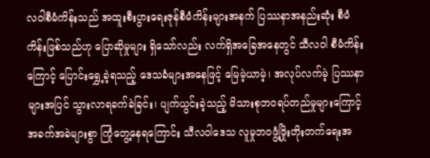လဝါစီမံကိန်းသည် အထူးစီးပွားရေးဇုန်စီမံကိန်းများအနက် ပြဿနာအနည်းဆုံး စီမံကိန်းဖြစ်သည်ဟု ပြောဆိုမှုများ ရှိသော်လည်း လက်ရှိအခြေအနေတွင် သီလဝါ စီမံကိန်းကြောင့် ပြောင်းရွှေ့ခဲ့ရသည့် ဒေသခံများအနေဖြင့် မြေမဲ့ယာမဲ့၊ အလုပ်လက်မဲ့ ပြဿနာ များအပြင် သွားလာရခက်ခဲခြင်း၊ ပျက်ယွင်းခဲ့သည့် မိသားစုဘဝရပ်တည်မှုများကြောင့် အခက်အခဲများစွာ ကြုံတွေ့နေရကြောင်း သီလဝါဒေသ လူမှုဘဝဖွံ့ဖြိုးတိုးတက်ရေးအ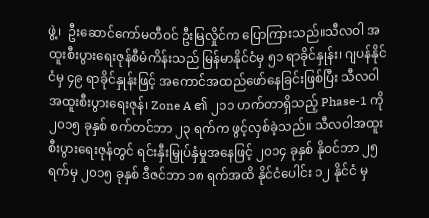ဖွဲ့၊  ဦးဆောင်ကော်မတီဝင် ဦးမြလှိုင်က ပြောကြားသည်။သီလဝါ အထူးစီးပွားရေးဇုန်စီမံကိန်းသည် မြန်မာနိုင်ငံမှ ၅၁ ရာခိုင်နှုန်း၊ ဂျပန်နိုင်ငံမှ ၄၉ ရာခိုင်နှုန်းဖြင့် အကောင်အထည်ဖော်နေခြင်းဖြစ်ပြီး သီလဝါအထူးစီးပွားရေးဇုန်၊ Zone A ၏ ၂၁၁ ဟက်တာရှိသည့် Phase-1 ကို ၂၀၁၅ ခုနှစ် စက်တင်ဘာ ၂၃ ရက်က ဖွင့်လှစ်ခဲ့သည်။ သီလဝါအထူးစီးပွားရေးဇုန်တွင် ရင်းနှီးမြှုပ်နှံမှုအနေဖြင့် ၂၀၁၄ ခုနှစ် နိုဝင်ဘာ ၂၅ ရက်မှ ၂၀၁၅ ခုနှစ် ဒီဇင်ဘာ ၁၈ ရက်အထိ နိုင်ငံပေါင်း ၁၂ နိုင်ငံ မှ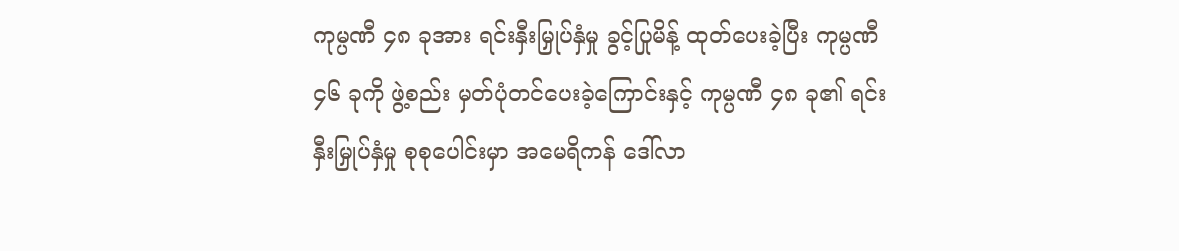ကုမ္ပဏီ ၄၈ ခုအား ရင်းနှီးမြှုပ်နှံမှု ခွင့်ပြုမိန့် ထုတ်ပေးခဲ့ပြီး ကုမ္ပဏီ ၄၆ ခုကို ဖွဲ့စည်း မှတ်ပုံတင်ပေးခဲ့ကြောင်းနှင့် ကုမ္ပဏီ ၄၈ ခု၏ ရင်းနှီးမြှုပ်နှံမှု စုစုပေါင်းမှာ အမေရိကန် ဒေါ်လာ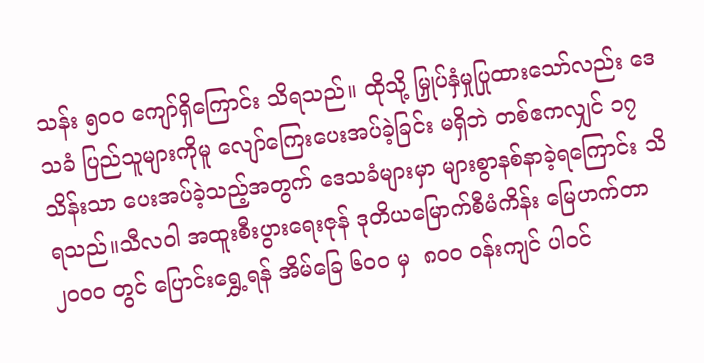သန်း ၅၀၀ ကျော်ရှိကြောင်း သိရသည်။ ထိုသို့ မြှုပ်နှံမှုပြုထားသော်လည်း ဒေသခံ ပြည်သူများကိုမူ လျော်ကြေးပေးအပ်ခဲ့ခြင်း မရှိဘဲ တစ်ဧကလျှင် ၁၇ သိန်းသာ ပေးအပ်ခဲ့သည့်အတွက် ဒေသခံများမှာ များစွာနစ်နာခဲ့ရကြောင်း သိရသည်။သီလဝါ အထူးစီးပွားရေးဇုန် ဒုတိယမြောက်စီမံကိန်း မြေဟက်တာ ၂၀၀၀ တွင် ပြောင်းရွှေ့ရန် အိမ်ခြေ ၆၀၀ မှ  ၈၀၀ ဝန်းကျင် ပါဝင်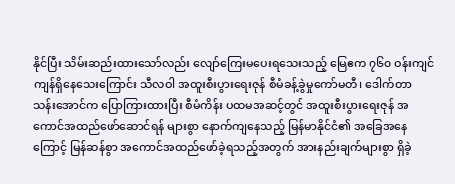နိုင်ပြီး သိမ်းဆည်းထားသော်လည်း လျော်ကြေးမပေးရသေးသည့် မြေဧက ၇၆၀ ဝန်းကျင် ကျန်ရှိနေသေးကြောင်း သီလဝါ အထူးစီးပွားရေးဇုန် စီမံခန့်ခွဲမှုကော်မတီ၊ ဒေါက်တာ သန်းအောင်က ပြောကြားထားပြီး စီမံကိန်း ပထမအဆင့်တွင် အထူးစီးပွားရေးဇုန် အကောင်အထည်ဖော်ဆောင်ရန် များစွာ နောက်ကျနေသည့် မြန်မာနိုင်ငံ၏ အခြေအနေကြောင့် မြန်ဆန်စွာ အကောင်အထည်ဖော်ခဲ့ရသည့်အတွက် အားနည်းချက်များစွာ ရှိခဲ့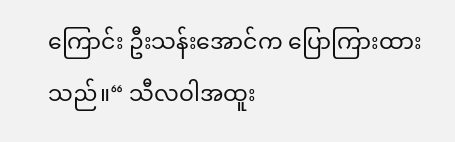ကြောင်း ဦးသန်းအောင်က ပြောကြားထားသည်။“ သီလဝါအထူး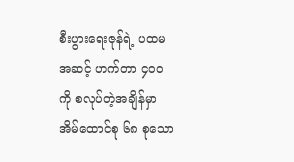စီးပွားရေးဇုန်ရဲ့ ပထမအဆင့် ဟက်တာ ၄၀၀ ကို စလုပ်တဲ့အချိန်မှာ အိမ်ထောင်စု ၆၈ စုသော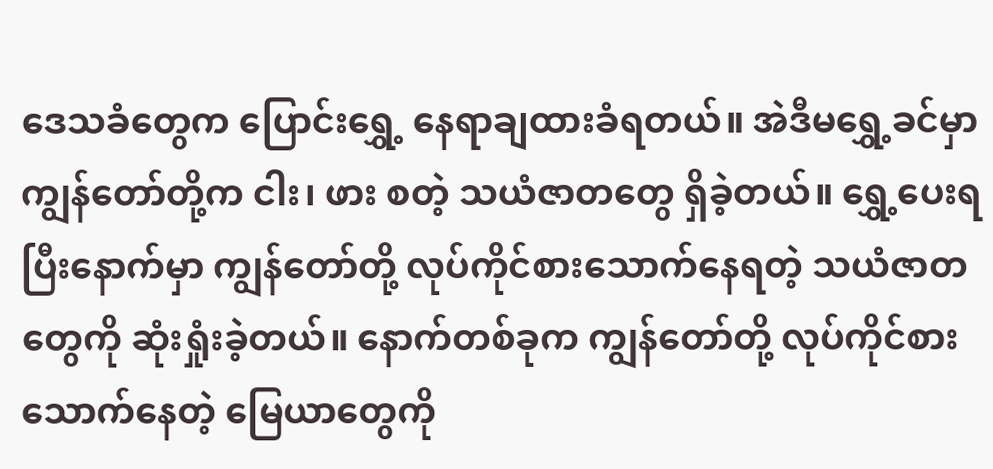ဒေသခံတွေက ပြောင်းရွှေ့ နေရာချထားခံရတယ်။ အဲဒီမရွှေ့ခင်မှာ ကျွန်တော်တို့က ငါး၊ ဖား စတဲ့ သယံဇာတတွေ ရှိခဲ့တယ်။ ရွှေ့ပေးရပြီးနောက်မှာ ကျွန်တော်တို့ လုပ်ကိုင်စားသောက်နေရတဲ့ သယံဇာတတွေကို ဆုံးရှုံးခဲ့တယ်။ နောက်တစ်ခုက ကျွန်တော်တို့ လုပ်ကိုင်စားသောက်နေတဲ့ မြေယာတွေကို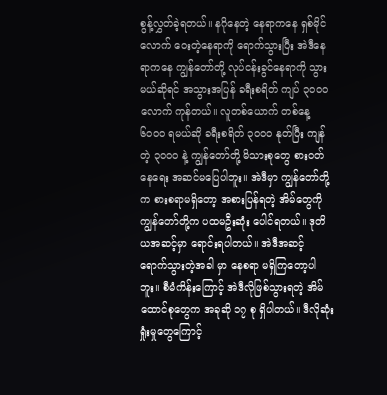စွန့်လွှတ်ခဲ့ရတယ်။ နဂိုနေတဲ့ နေရာကနေ ရှစ်မိုင်လောက် ဝေးတဲ့နေရာကို ရောက်သွားပြီး အဲဒီနေရာကနေ ကျွန်တော်တို့ လုပ်ငန်းခွင်နေရာကို သွားမယ်ဆိုရင် အသွားအပြန် ခရီးစရိတ် ကျပ် ၃၀၀၀ လောက် ကုန်တယ်။ လူတစ်ယောက် တစ်နေ့ ၆၀၀၀ ရမယ်ဆို ခရီးစရိတ် ၃၀၀၀ နုတ်ပြီး ကျန်တဲ့ ၃၀၀၀ နဲ့ ကျွန်တော်တို့ မိသားစုတွေ စားဝတ်နေရေး အဆင်မပြေပါဘူး။ အဲဒီမှာ ကျွန်တော်တို့က စားစရာမရှိတော့ အစားပြန်ရတဲ့ အိမ်တွေကို ကျွန်တော်တို့က ပထမဦးဆုံး ပေါင်ရတယ်။ ဒုတိယအဆင့်မှာ ရောင်းရပါတယ်။ အဲဒီအဆင့် ရောက်သွားတဲ့အခါ မှာ နေစရာ မရှိကြတော့ပါဘူး။ စီမံကိန်းကြောင့် အဲဒီလိုဖြစ်သွားရတဲ့ အိမ်ထောင်စုတွေက အခုဆို ၁၇ စု ရှိပါတယ်။ ဒီလိုဆုံးရှုံးမှုတွေကြောင့်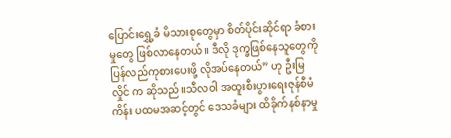ပြောင်းရွှေ့ခံ မိသားစုတွေမှာ စိတ်ပိုင်းဆိုင်ရာ ခံစားမှုတွေ ဖြစ်လာနေတယ်။ ဒီလို ဒုက္ခဖြစ်နေသူတွေကို ပြန်လည်ကုစားပေးဖို့ လိုအပ်နေတယ်” ဟု ဦးမြလှိုင် က ဆိုသည်။သီလဝါ အထူးစီးပွားရေးဇုန်စီမံကိန်း ပထမအဆင့်တွင် ဒေသခံများ ထိခိုက်နစ်နာမှု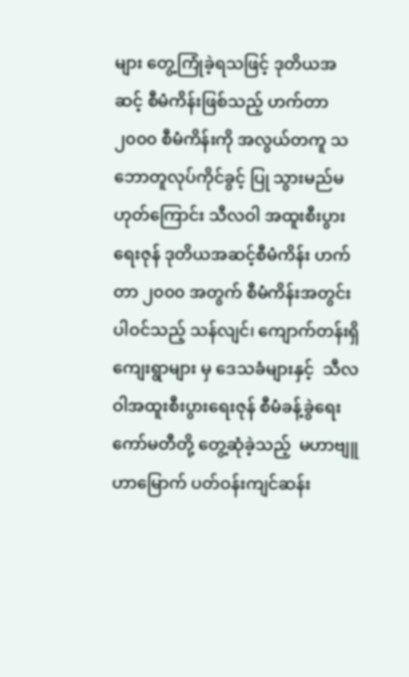များ တွေ့ကြုံခဲ့ရသဖြင့် ဒုတိယအဆင့် စီမံကိန်းဖြစ်သည့် ဟက်တာ ၂၀၀၀ စီမံကိန်းကို အလွယ်တကူ သဘောတူလုပ်ကိုင်ခွင့် ပြု သွားမည်မဟုတ်ကြောင်း သီလဝါ အထူးစီးပွားရေးဇုန် ဒုတိယအဆင့်စီမံကိန်း ဟက်တာ ၂၀၀၀ အတွက် စီမံကိန်းအတွင်း ပါဝင်သည့် သန်လျင်၊ ကျောက်တန်းရှိ ကျေးရွာများ မှ ဒေသခံများနှင့်  သီလဝါအထူးစီးပွားရေးဇုန် စီမံခန့်ခွဲရေးကော်မတီတို့ တွေ့ဆုံခဲ့သည့်  မဟာဗျူဟာမြောက် ပတ်ဝန်းကျင်ဆန်း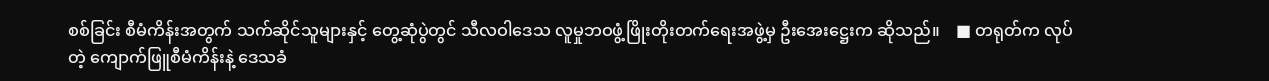စစ်ခြင်း စီမံကိန်းအတွက် သက်ဆိုင်သူများနှင့် တွေ့ဆုံပွဲတွင် သီလဝါဒေသ လူမှုဘဝဖွံ့ဖြိုးတိုးတက်ရေးအဖွဲ့မှ ဦးအေးဋ္ဌေးက ဆိုသည်။    ■ တရုတ်က လုပ်တဲ့ ကျောက်ဖြူစီမံကိန်းနဲ့ ဒေသခံ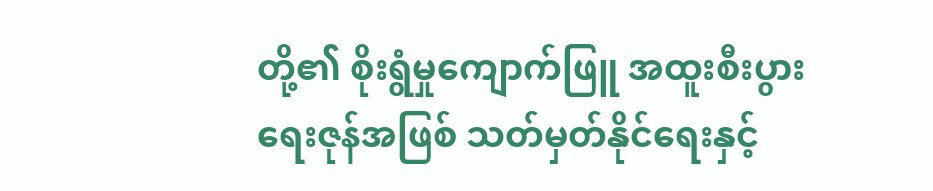တို့၏ စိုးရွံမှုကျောက်ဖြူ အထူးစီးပွားရေးဇုန်အဖြစ် သတ်မှတ်နိုင်ရေးနှင့်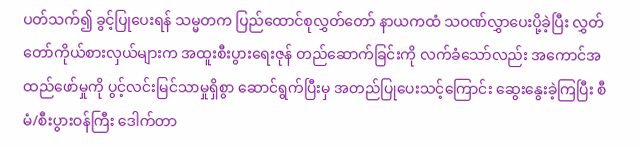ပတ်သက်၍ ခွင့်ပြုပေးရန် သမ္မတက ပြည်ထောင်စုလွှတ်တော် နာယကထံ သဝဏ်လွှာပေးပို့ခဲ့ပြီး လွှတ်တော်ကိုယ်စားလှယ်များက အထူးစီးပွားရေးဇုန် တည်ဆောက်ခြင်းကို လက်ခံသော်လည်း အကောင်အထည်ဖော်မှုကို ပွင့်လင်းမြင်သာမှုရှိစွာ ဆောင်ရွက်ပြီးမှ အတည်ပြုပေးသင့်ကြောင်း ဆွေးနွေးခဲ့ကြပြီး စီမံ/စီးပွားဝန်ကြီး ဒေါက်တာ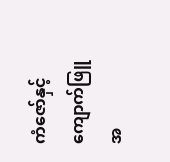ကံဇော်နှင့် ကျောက်ဖြူ အ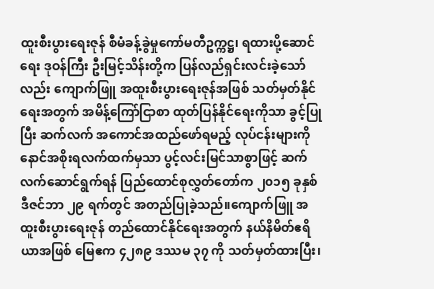ထူးစီးပွားရေးဇုန် စီမံခန့်ခွဲမှုကော်မတီဥက္ကဋ္ဌ၊ ရထားပို့ဆောင်ရေး ဒုဝန်ကြီး ဦးမြင့်သိန်းတို့က ပြန်လည်ရှင်းလင်းခဲ့သော်လည်း ကျောက်ဖြူ အထူးစီးပွားရေးဇုန်အဖြစ် သတ်မှတ်နိုင်ရေးအတွက် အမိန့်ကြော်ငြာစာ ထုတ်ပြန်နိုင်ရေးကိုသာ ခွင့်ပြုပြီး ဆက်လက် အကောင်အထည်ဖော်ရမည့် လုပ်ငန်းများကို နောင်အစိုးရလက်ထက်မှသာ ပွင့်လင်းမြင်သာစွာဖြင့် ဆက်လက်ဆောင်ရွက်ရန် ပြည်ထောင်စုလွှတ်တော်က ၂၀၁၅ ခုနှစ် ဒီဇင်ဘာ ၂၉ ရက်တွင် အတည်ပြုခဲ့သည်။ကျောက်ဖြူ အထူးစီးပွားရေးဇုန် တည်ထောင်နိုင်ရေးအတွက် နယ်နိမိတ်ဧရိယာအဖြစ် မြေဧက ၄၂၈၉ ဒဿမ ၃၇ ကို သတ်မှတ်ထားပြီး၊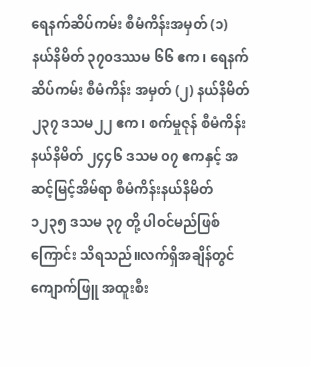ရေနက်ဆိပ်ကမ်း စီမံကိန်းအမှတ် (၁) နယ်နိမိတ် ၃၇၀ဒဿမ ၆၆ ဧက၊ ရေနက်ဆိပ်ကမ်း စီမံကိန်း အမှတ် (၂) နယ်နိမိတ် ၂၃၇ ဒသမ၂၂ ဧက၊ စက်မှုဇုန် စီမံကိန်းနယ်နိမိတ် ၂၄၄၆ ဒသမ ၀၇ ဧကနှင့် အဆင့်မြင့်အိမ်ရာ စီမံကိန်းနယ်နိမိတ် ၁၂၃၅ ဒသမ ၃၇ တို့ ပါဝင်မည်ဖြစ်ကြောင်း သိရသည်။လက်ရှိအချိန်တွင် ကျောက်ဖြူ အထူးစီး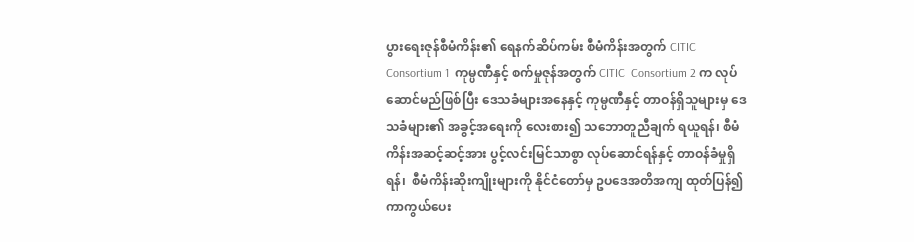ပွားရေးဇုန်စီမံကိန်း၏ ရေနက်ဆိပ်ကမ်း စီမံကိန်းအတွက် CITIC  Consortium 1  ကုမ္ပဏီနှင့် စက်မှုဇုန်အတွက် CITIC  Consortium 2 က လုပ်ဆောင်မည်ဖြစ်ပြီး ဒေသခံများအနေနှင့် ကုမ္ပဏီနှင့် တာဝန်ရှိသူများမှ ဒေသခံများ၏ အခွင့်အရေးကို လေးစား၍ သဘောတူညီချက် ရယူရန်၊ စီမံကိန်းအဆင့်ဆင့်အား ပွင့်လင်းမြင်သာစွာ လုပ်ဆောင်ရန်နှင့် တာဝန်ခံမှုရှိရန်၊  စီမံကိန်းဆိုးကျိုးများကို နိုင်ငံတော်မှ ဥပဒေအတိအကျ ထုတ်ပြန်၍ ကာကွယ်ပေး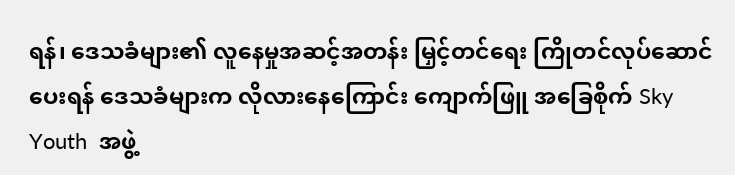ရန်၊ ဒေသခံများ၏ လူနေမှုအဆင့်အတန်း မြှင့်တင်ရေး ကြိုတင်လုပ်ဆောင်ပေးရန် ဒေသခံများက လိုလားနေကြောင်း ကျောက်ဖြူ အခြေစိုက် Sky Youth  အဖွဲ့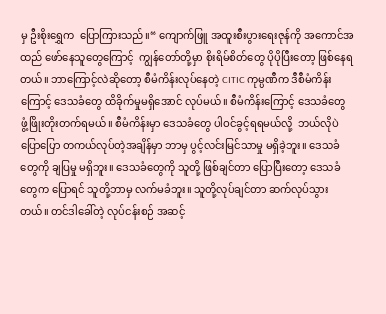မှ ဦးစိုးရွှေက  ပြောကြားသည်။“ ကျောက်ဖြူ အထူးစီးပွားရေးဇုန်ကို အကောင်အထည် ဖော်နေသူတွေကြောင့်  ကျွန်တော်တို့မှာ စိုးရိမ်စိတ်တွေ ပိုပိုပြီးတော့ ဖြစ်နေရတယ်။ ဘာကြောင့်လဲဆိုတော့ စီမံကိန်းလုပ်နေတဲ့ CITIC ကုမ္ပဏီက ဒီစီမံကိန်းကြောင့် ဒေသခံတွေ ထိခိုက်မှုမရှိအောင် လုပ်မယ်။ စီမံကိန်းကြောင့် ဒေသခံတွေ ဖွံ့ဖြိုးတိုးတက်ရမယ်။ စီမံကိန်းမှာ ဒေသခံတွေ ပါဝင်ခွင့်ရရမယ်လို့  ဘယ်လိုပဲပြောပြော တကယ်လုပ်တဲ့အချိန်မှာ ဘာမှ ပွင့်လင်းမြင်သာမှု မရှိခဲ့ဘူး။ ဒေသခံတွေကို ချပြမှု မရှိဘူး။ ဒေသခံတွေကို သူတို့ ဖြစ်ချင်တာ ပြောပြီးတော့ ဒေသခံတွေက ပြောရင် သူတို့ဘာမှ လက်မခံဘူး။ သူတို့လုပ်ချင်တာ ဆက်လုပ်သွားတယ်။ တင်ဒါခေါ်တဲ့ လုပ်ငန်းစဉ် အဆင့်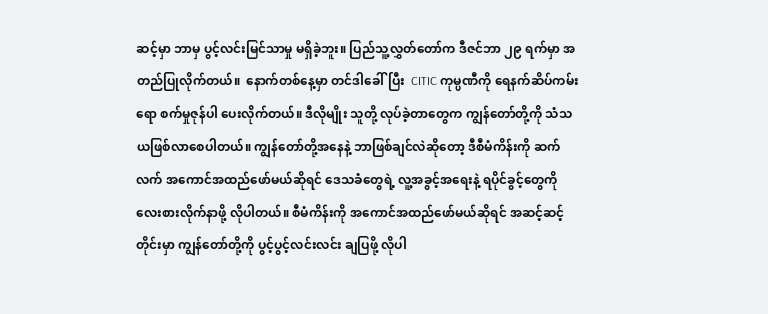ဆင့်မှာ ဘာမှ ပွင့်လင်းမြင်သာမှု မရှိခဲ့ဘူး။ ပြည်သူ့လွှတ်တော်က ဒီဇင်ဘာ ၂၉ ရက်မှာ အတည်ပြုလိုက်တယ်။  နောက်တစ်နေ့မှာ တင်ဒါခေါ်ပြီး  CITIC ကုမ္ပဏီကို ရေနက်ဆိပ်ကမ်းရော စက်မှုဇုန်ပါ ပေးလိုက်တယ်။ ဒီလိုမျိုး သူတို့ လုပ်ခဲ့တာတွေက ကျွန်တော်တို့ကို သံသယဖြစ်လာစေပါတယ်။ ကျွန်တော်တို့အနေနဲ့ ဘာဖြစ်ချင်လဲဆိုတော့ ဒီစီမံကိန်းကို ဆက်လက် အကောင်အထည်ဖော်မယ်ဆိုရင် ဒေသခံတွေရဲ့ လူ့အခွင့်အရေးနဲ့ ရပိုင်ခွင့်တွေကို လေးစားလိုက်နာဖို့ လိုပါတယ်။ စီမံကိန်းကို အကောင်အထည်ဖော်မယ်ဆိုရင် အဆင့်ဆင့်တိုင်းမှာ ကျွန်တော်တို့ကို ပွင့်ပွင့်လင်းလင်း ချပြဖို့ လိုပါ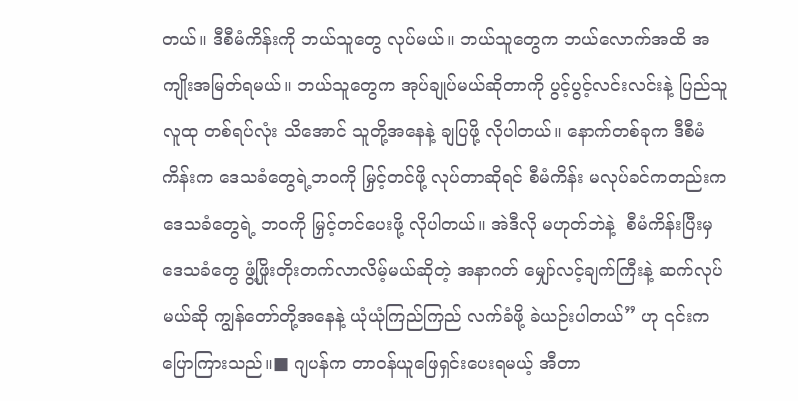တယ်။ ဒီစီမံကိန်းကို ဘယ်သူတွေ လုပ်မယ်။ ဘယ်သူတွေက ဘယ်လောက်အထိ အကျိုးအမြတ်ရမယ်။ ဘယ်သူတွေက အုပ်ချုပ်မယ်ဆိုတာကို ပွင့်ပွင့်လင်းလင်းနဲ့ ပြည်သူလူထု တစ်ရပ်လုံး သိအောင် သူတို့အနေနဲ့ ချပြဖို့ လိုပါတယ်။ နောက်တစ်ခုက ဒီစီမံကိန်းက ဒေသခံတွေရဲ့ဘဝကို မြှင့်တင်ဖို့ လုပ်တာဆိုရင် စီမံကိန်း မလုပ်ခင်ကတည်းက ဒေသခံတွေရဲ့ ဘဝကို မြှင့်တင်ပေးဖို့ လိုပါတယ်။ အဲဒီလို မဟုတ်ဘဲနဲ့  စီမံကိန်းပြီးမှ ဒေသခံတွေ ဖွံ့ဖြိုးတိုးတက်လာလိမ့်မယ်ဆိုတဲ့ အနာဂတ် မျှော်လင့်ချက်ကြီးနဲ့ ဆက်လုပ်မယ်ဆို ကျွန်တော်တို့အနေနဲ့ ယုံယုံကြည်ကြည် လက်ခံဖို့ ခဲယဉ်းပါတယ်” ဟု ၎င်းက ပြောကြားသည်။■ ဂျပန်က တာဝန်ယူဖြေရှင်းပေးရမယ့် အီတာ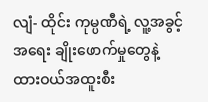လျံ- ထိုင်း ကုမ္ပဏီရဲ့ လူ့အခွင့်အရေး ချိုးဖောက်မှုတွေနဲ့ ထားဝယ်အထူးစီး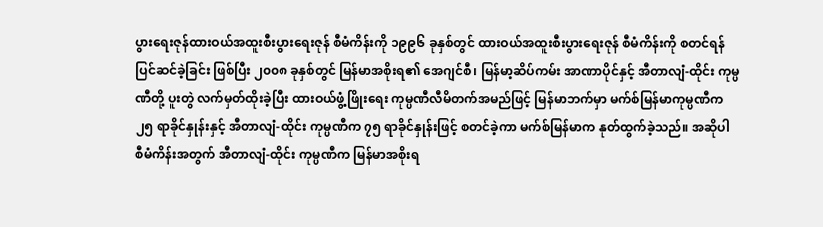ပွားရေးဇုန်ထားဝယ်အထူးစီးပွားရေးဇုန် စီမံကိန်းကို ၁၉၉၆ ခုနှစ်တွင် ထားဝယ်အထူးစီးပွားရေးဇုန် စီမံကိန်းကို စတင်ရန် ပြင်ဆင်ခဲ့ခြင်း ဖြစ်ပြီး ၂၀၀၈ ခုနှစ်တွင် မြန်မာအစိုးရ၏ အေဂျင်စီ၊ မြန်မာ့ဆိပ်ကမ်း အာဏာပိုင်နှင့် အီတာလျံ-ထိုင်း ကုမ္ပဏီတို့ ပူးတွဲ လက်မှတ်ထိုးခဲ့ပြီး ထားဝယ်ဖွံ့ဖြိုးရေး ကုမ္ပဏီလီမိတက်အမည်ဖြင့် မြန်မာဘက်မှာ မက်စ်မြန်မာကုမ္ပဏီက ၂၅ ရာခိုင်နှုန်းနှင့် အီတာလျံ-ထိုင်း ကုမ္ပဏီက ၇၅ ရာခိုင်နှုန်းဖြင့် စတင်ခဲ့ကာ မက်စ်မြန်မာက နုတ်ထွက်ခဲ့သည်။ အဆိုပါ စီမံကိန်းအတွက် အီတာလျံ-ထိုင်း ကုမ္ပဏီက မြန်မာအစိုးရ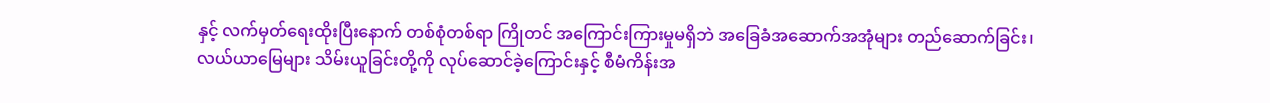နှင့် လက်မှတ်ရေးထိုးပြီးနောက် တစ်စုံတစ်ရာ ကြိုတင် အကြောင်းကြားမှုမရှိဘဲ အခြေခံအဆောက်အအုံများ တည်ဆောက်ခြင်း၊ လယ်ယာမြေများ သိမ်းယူခြင်းတို့ကို လုပ်ဆောင်ခဲ့ကြောင်းနှင့် စီမံကိန်းအ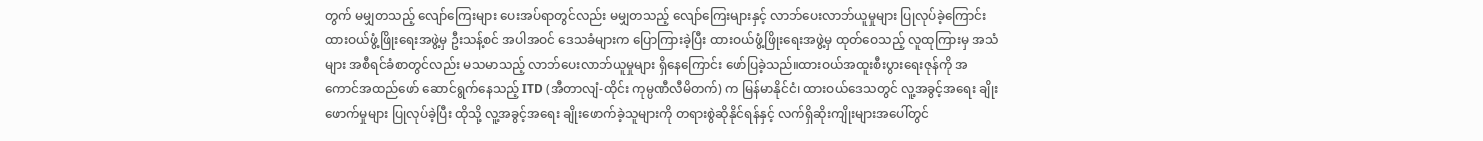တွက် မမျှတသည့် လျော်ကြေးများ ပေးအပ်ရာတွင်လည်း မမျှတသည့် လျော်ကြေးများနှင့် လာဘ်ပေးလာဘ်ယူမှုများ ပြုလုပ်ခဲ့ကြောင်း ထားဝယ်ဖွံ့ဖြိုးရေးအဖွဲ့မှ ဦးသန့်စင် အပါအဝင် ဒေသခံများက ပြောကြားခဲ့ပြီး ထားဝယ်ဖွံ့ဖြိုးရေးအဖွဲ့မှ ထုတ်ဝေသည့် လူထုကြားမှ အသံများ အစီရင်ခံစာတွင်လည်း မသမာသည့် လာဘ်ပေးလာဘ်ယူမှုများ ရှိနေကြောင်း ဖော်ပြခဲ့သည်။ထားဝယ်အထူးစီးပွားရေးဇုန်ကို အကောင်အထည်ဖော် ဆောင်ရွက်နေသည့် ITD (အီတာလျံ-ထိုင်း ကုမ္ပဏီလီမိတက်) က မြန်မာနိုင်ငံ၊ ထားဝယ်ဒေသတွင် လူ့အခွင့်အရေး ချိုးဖောက်မှုများ ပြုလုပ်ခဲ့ပြီး ထိုသို့ လူ့အခွင့်အရေး ချိုးဖောက်ခဲ့သူများကို တရားစွဲဆိုနိုင်ရန်နှင့် လက်ရှိဆိုးကျိုးများအပေါ်တွင်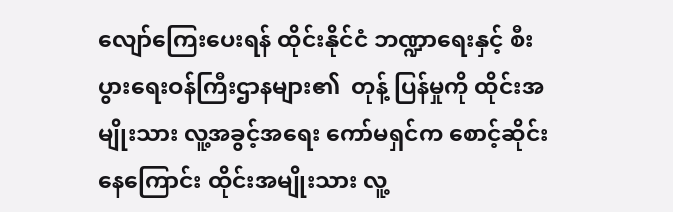လျော်ကြေးပေးရန် ထိုင်းနိုင်ငံ ဘဏ္ဍာရေးနှင့် စီးပွားရေးဝန်ကြီးဌာနများ၏  တုန့် ပြန်မှုကို ထိုင်းအမျိုးသား လူ့အခွင့်အရေး ကော်မရှင်က စောင့်ဆိုင်းနေကြောင်း ထိုင်းအမျိုးသား လူ့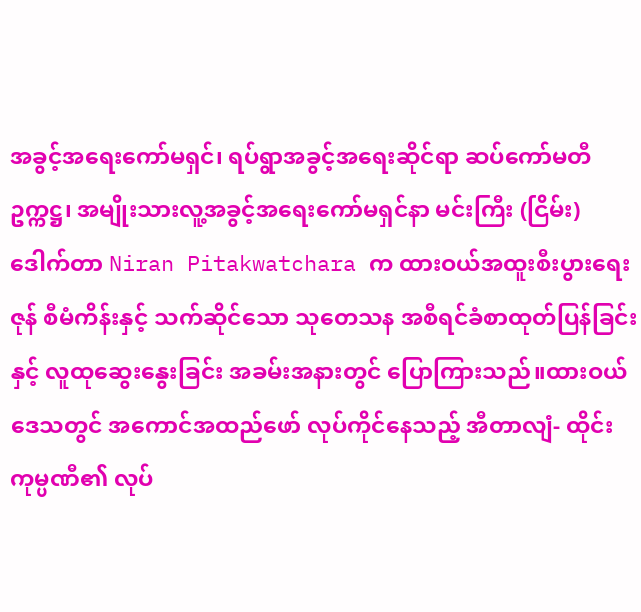အခွင့်အရေးကော်မရှင်၊ ရပ်ရွာအခွင့်အရေးဆိုင်ရာ ဆပ်ကော်မတီ ဥက္ကဋ္ဌ၊ အမျိုးသားလူ့အခွင့်အရေးကော်မရှင်နာ မင်းကြီး (ငြိမ်း) ဒေါက်တာ Niran Pitakwatchara က ထားဝယ်အထူးစီးပွားရေးဇုန် စီမံကိန်းနှင့် သက်ဆိုင်သော သုတေသန အစီရင်ခံစာထုတ်ပြန်ခြင်းနှင့် လူထုဆွေးနွေးခြင်း အခမ်းအနားတွင် ပြောကြားသည်။ထားဝယ်ဒေသတွင် အကောင်အထည်ဖော် လုပ်ကိုင်နေသည့် အီတာလျံ- ထိုင်းကုမ္ပဏီ၏ လုပ်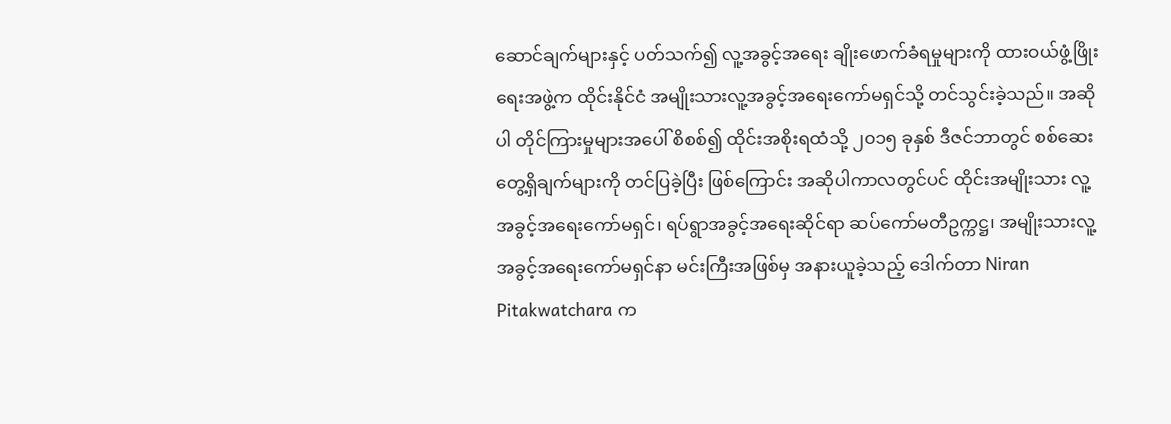ဆောင်ချက်များနှင့် ပတ်သက်၍ လူ့အခွင့်အရေး ချိုးဖောက်ခံရမှုများကို ထားဝယ်ဖွံ့ဖြိုးရေးအဖွဲ့က ထိုင်းနိုင်ငံ အမျိုးသားလူ့အခွင့်အရေးကော်မရှင်သို့ တင်သွင်းခဲ့သည်။ အဆိုပါ တိုင်ကြားမှုများအပေါ် စိစစ်၍ ထိုင်းအစိုးရထံသို့ ၂၀၁၅ ခုနှစ် ဒီဇင်ဘာတွင် စစ်ဆေးတွေ့ရှိချက်များကို တင်ပြခဲ့ပြီး ဖြစ်ကြောင်း အဆိုပါကာလတွင်ပင် ထိုင်းအမျိုးသား လူ့အခွင့်အရေးကော်မရှင်၊ ရပ်ရွာအခွင့်အရေးဆိုင်ရာ ဆပ်ကော်မတီဥက္ကဋ္ဌ၊ အမျိုးသားလူ့အခွင့်အရေးကော်မရှင်နာ မင်းကြီးအဖြစ်မှ အနားယူခဲ့သည့် ဒေါက်တာ Niran Pitakwatchara က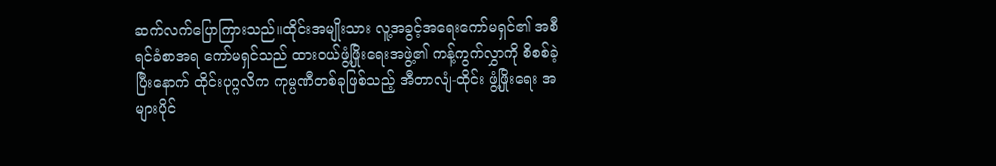ဆက်လက်ပြောကြားသည်။ထိုင်းအမျိုးသား လူ့အခွင့်အရေးကော်မရှင်၏ အစီရင်ခံစာအရ ကော်မရှင်သည် ထားဝယ်ဖွံ့ဖြိုးရေးအဖွဲ့၏ ကန့်ကွက်လွှာကို စိစစ်ခဲ့ပြီးနောက် ထိုင်းပုဂ္ဂလိက ကုမ္ပဏီတစ်ခုဖြစ်သည့် အီတာလျံ-ထိုင်း ဖွံ့ဖြိုးရေး အများပိုင်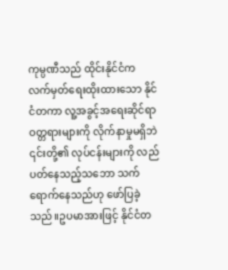ကုမ္ပဏီသည် ထိုင်းနိုင်ငံက လက်မှတ်ရေးထိုးထားသော နိုင်ငံတကာ လူ့အခွင့်အရေးဆိုင်ရာ ဝတ္တရားများကို လိုက်နာမှုမရှိဘဲ ၎င်းတို့၏ လုပ်ငန်းများကို လည်ပတ်နေသည့်သဘော သက်ရောက်နေသည်ဟု ဖော်ပြခဲ့သည်။ဥပမာအားဖြင့် နိုင်ငံတ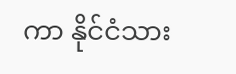ကာ နိုင်ငံသား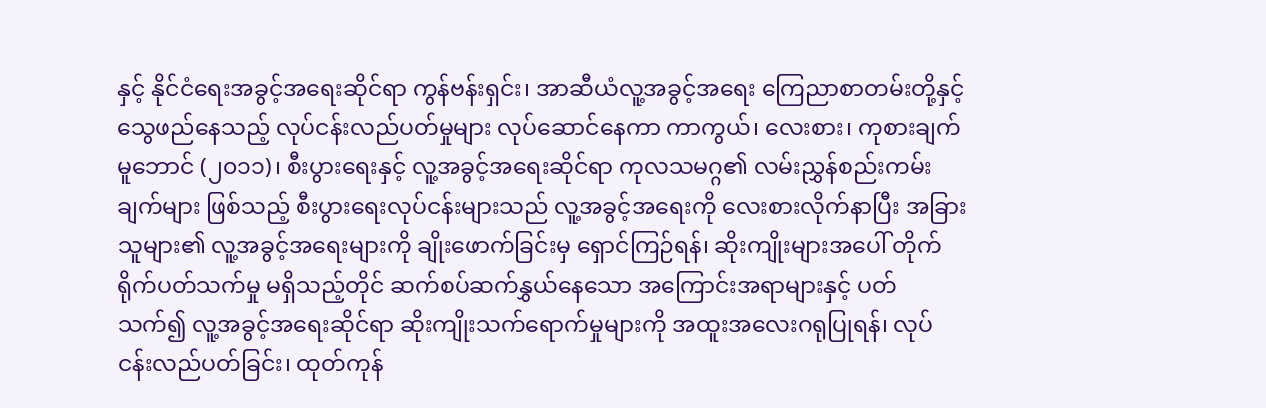နှင့် နိုင်ငံရေးအခွင့်အရေးဆိုင်ရာ ကွန်ဗန်းရှင်း၊ အာဆီယံလူ့အခွင့်အရေး ကြေညာစာတမ်းတို့နှင့် သွေဖည်နေသည့် လုပ်ငန်းလည်ပတ်မှုများ လုပ်ဆောင်နေကာ ကာကွယ်၊ လေးစား၊ ကုစားချက် မူဘောင် (၂၀၁၁)၊ စီးပွားရေးနှင့် လူ့အခွင့်အရေးဆိုင်ရာ ကုလသမဂ္ဂ၏ လမ်းညွှန်စည်းကမ်းချက်များ ဖြစ်သည့် စီးပွားရေးလုပ်ငန်းများသည် လူ့အခွင့်အရေးကို လေးစားလိုက်နာပြီး အခြားသူများ၏ လူ့အခွင့်အရေးများကို ချိုးဖောက်ခြင်းမှ ရှောင်ကြဉ်ရန်၊ ဆိုးကျိုးများအပေါ် တိုက်ရိုက်ပတ်သက်မှု မရှိသည့်တိုင် ဆက်စပ်ဆက်နွှယ်နေသော အကြောင်းအရာများနှင့် ပတ်သက်၍ လူ့အခွင့်အရေးဆိုင်ရာ ဆိုးကျိုးသက်ရောက်မှုများကို အထူးအလေးဂရုပြုရန်၊ လုပ်ငန်းလည်ပတ်ခြင်း၊ ထုတ်ကုန်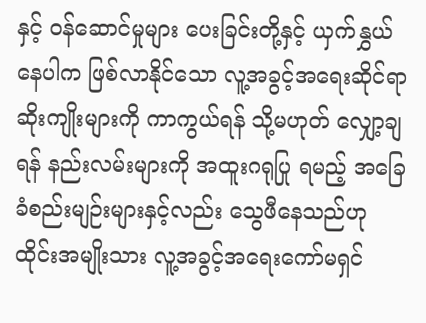နှင့် ဝန်ဆောင်မှုများ ပေးခြင်းတို့နှင့် ယှက်နွှယ်နေပါက ဖြစ်လာနိုင်သော လူ့အခွင့်အရေးဆိုင်ရာ ဆိုးကျိုးများကို ကာကွယ်ရန် သို့မဟုတ် လျှော့ချရန် နည်းလမ်းများကို အထူးဂရုပြု ရမည့် အခြေခံစည်းမျဉ်းများနှင့်လည်း သွေဖီနေသည်ဟု ထိုင်းအမျိုးသား လူ့အခွင့်အရေးကော်မရှင်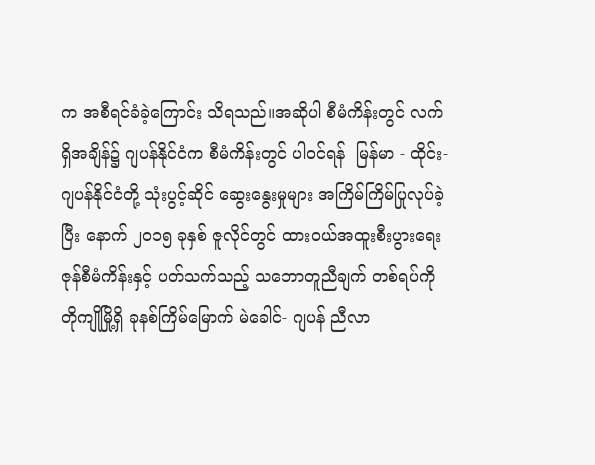က အစီရင်ခံခဲ့ကြောင်း သိရသည်။အဆိုပါ စီမံကိန်းတွင် လက်ရှိအချိန်၌ ဂျပန်နိုင်ငံက စီမံကိန်းတွင် ပါဝင်ရန်  မြန်မာ - ထိုင်း- ဂျပန်နိုင်ငံတို့ သုံးပွင့်ဆိုင် ဆွေးနွေးမှုများ အကြိမ်ကြိမ်ပြုလုပ်ခဲ့ပြီး နောက် ၂၀၁၅ ခုနှစ် ဇူလိုင်တွင် ထားဝယ်အထူးစီးပွားရေးဇုန်စီမံကိန်းနှင့် ပတ်သက်သည့် သဘောတူညီချက် တစ်ရပ်ကို တိုကျိုမြို့ရှိ ခုနစ်ကြိမ်မြောက် မဲခေါင်- ဂျပန် ညီလာ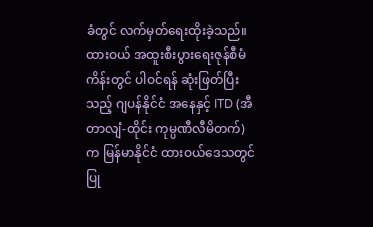ခံတွင် လက်မှတ်ရေးထိုးခဲ့သည်။ထားဝယ် အထူးစီးပွားရေးဇုန်စီမံကိန်းတွင် ပါဝင်ရန် ဆုံးဖြတ်ပြီးသည့် ဂျပန်နိုင်ငံ အနေနှင့် ITD (အီတာလျံ-ထိုင်း ကုမ္ပဏီလီမိတက်) က မြန်မာနိုင်ငံ ထားဝယ်ဒေသတွင် ပြု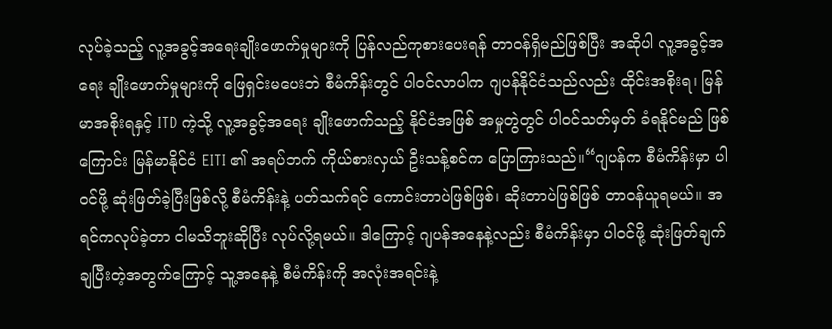လုပ်ခဲ့သည့် လူ့အခွင့်အရေးချိုးဖောက်မှုများကို ပြန်လည်ကုစားပေးရန် တာဝန်ရှိမည်ဖြစ်ပြီး အဆိုပါ လူ့အခွင့်အရေး ချိုးဖောက်မှုများကို ဖြေရှင်းမပေးဘဲ စီမံကိန်းတွင် ပါဝင်လာပါက ဂျပန်နိုင်ငံသည်လည်း ထိုင်းအစိုးရ၊ မြန်မာအစိုးရနှင့် ITD ကဲ့သို့ လူ့အခွင့်အရေး ချိုးဖောက်သည့် နိုင်ငံအဖြစ် အမှုတွဲတွင် ပါဝင်သတ်မှတ် ခံရနိုင်မည် ဖြစ်ကြောင်း မြန်မာနိုင်ငံ EITI ၏ အရပ်ဘက် ကိုယ်စားလှယ် ဦးသန့်စင်က ပြောကြားသည်။“ဂျပန်က စီမံကိန်းမှာ ပါဝင်ဖို့ ဆုံးဖြတ်ခဲ့ပြီးဖြစ်လို့ စီမံကိန်းနဲ့ ပတ်သက်ရင် ကောင်းတာပဲဖြစ်ဖြစ်၊ ဆိုးတာပဲဖြစ်ဖြစ် တာဝန်ယူရမယ်။ အရင်ကလုပ်ခဲ့တာ ငါမသိဘူးဆိုပြီး လုပ်လို့ရမယ်။ ဒါကြောင့် ဂျပန်အနေနဲ့လည်း စီမံကိန်းမှာ ပါဝင်ဖို့ ဆုံးဖြတ်ချက်ချပြီးတဲ့အတွက်ကြောင့် သူ့အနေနဲ့ စီမံကိန်းကို အလုံးအရင်းနဲ့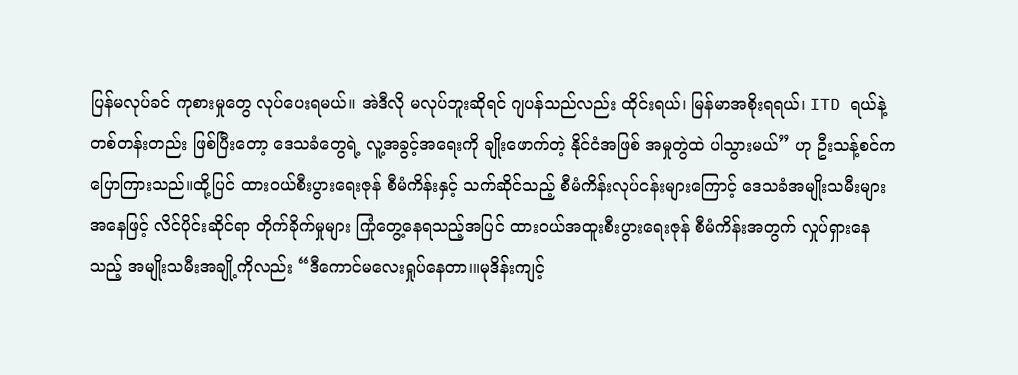ပြန်မလုပ်ခင် ကုစားမှုတွေ လုပ်ပေးရမယ်။ အဲဒီလို မလုပ်ဘူးဆိုရင် ဂျပန်သည်လည်း ထိုင်းရယ်၊ မြန်မာအစိုးရရယ်၊ ITD ရယ်နဲ့ တစ်တန်းတည်း ဖြစ်ပြီးတော့ ဒေသခံတွေရဲ့ လူ့အခွင့်အရေးကို ချိုးဖောက်တဲ့ နိုင်ငံအဖြစ် အမှုတွဲထဲ ပါသွားမယ်” ဟု ဦးသန့်စင်က ပြောကြားသည်။ထို့ပြင် ထားဝယ်စီးပွားရေးဇုန် စီမံကိန်းနှင့် သက်ဆိုင်သည့် စီမံကိန်းလုပ်ငန်းများကြောင့် ဒေသခံအမျိုးသမီးများအနေဖြင့် လိင်ပိုင်းဆိုင်ရာ တိုက်ခိုက်မှုများ ကြုံတွေ့နေရသည့်အပြင် ထားဝယ်အထူးစီးပွားရေးဇုန် စီမံကိန်းအတွက် လှုပ်ရှားနေသည့် အမျိုးသမီးအချို့ကိုလည်း “ဒီကောင်မလေးရှုပ်နေတာ၊။မုဒိန်းကျင့်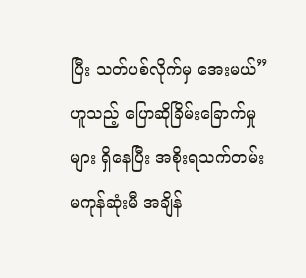ပြီး သတ်ပစ်လိုက်မှ အေးမယ်” ဟူသည့် ပြောဆိုခြိမ်းခြောက်မှုများ ရှိနေပြီး အစိုးရသက်တမ်း မကုန်ဆုံးမီ အချိန်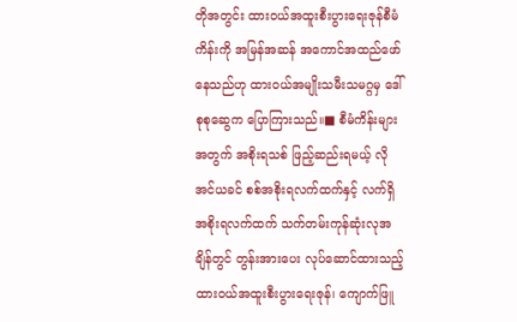တိုအတွင်း ထားဝယ်အထူးစီးပွားရေးဇုန်စီမံကိန်းကို အမြန်အဆန် အကောင်အထည်ဖော်နေသည်ဟု ထားဝယ်အမျိုးသမီးသမဂ္ဂမှ ဒေါ်စုစုဆွေက ပြောကြားသည်။■ စီမံကိန်းများအတွက် အစိုးရသစ် ဖြည့်ဆည်းရမယ့် လိုအင်ယခင် စစ်အစိုးရလက်ထက်နှင့် လက်ရှိ အစိုးရလက်ထက် သက်တမ်းကုန်ဆုံးလုအချိန်တွင် တွန်းအားပေး လုပ်ဆောင်ထားသည့် ထားဝယ်အထူးစီးပွားရေးဇုန်၊ ကျောက်ဖြူ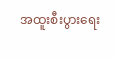အထူးစီးပွားရေး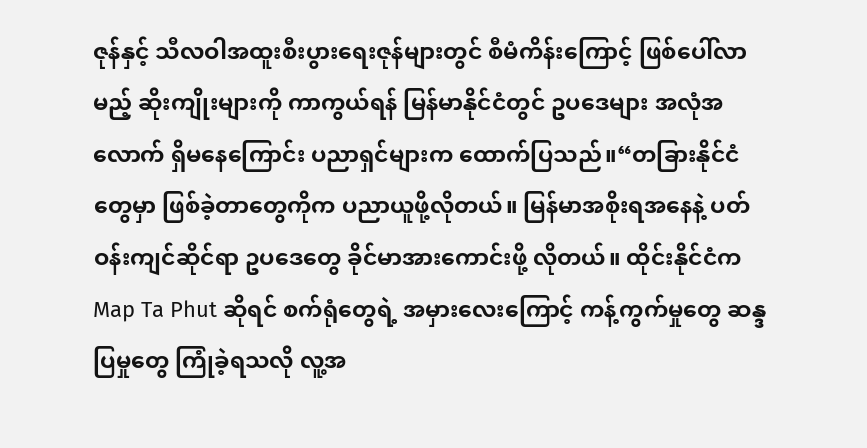ဇုန်နှင့် သီလဝါအထူးစီးပွားရေးဇုန်များတွင် စီမံကိန်းကြောင့် ဖြစ်ပေါ်လာမည့် ဆိုးကျိုးများကို ကာကွယ်ရန် မြန်မာနိုင်ငံတွင် ဥပဒေများ အလုံအလောက် ရှိမနေကြောင်း ပညာရှင်များက ထောက်ပြသည်။“တခြားနိုင်ငံတွေမှာ ဖြစ်ခဲ့တာတွေကိုက ပညာယူဖို့လိုတယ်။ မြန်မာအစိုးရအနေနဲ့ ပတ်ဝန်းကျင်ဆိုင်ရာ ဥပဒေတွေ ခိုင်မာအားကောင်းဖို့ လိုတယ်။ ထိုင်းနိုင်ငံက Map Ta Phut ဆိုရင် စက်ရုံတွေရဲ့ အမှားလေးကြောင့် ကန့်ကွက်မှုတွေ ဆန္ဒပြမှုတွေ ကြုံခဲ့ရသလို လူ့အ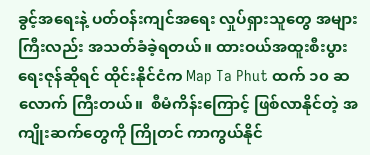ခွင့်အရေးနဲ့ ပတ်ဝန်းကျင်အရေး လှုပ်ရှားသူတွေ အများကြီးလည်း အသတ်ခံခဲ့ရတယ်။ ထားဝယ်အထူးစီးပွားရေးဇုန်ဆိုရင် ထိုင်းနိုင်ငံက Map Ta Phut ထက် ၁၀ ဆလောက် ကြီးတယ်။  စီမံကိန်းကြောင့် ဖြစ်လာနိုင်တဲ့ အကျိုးဆက်တွေကို ကြိုတင် ကာကွယ်နိုင်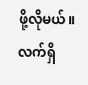ဖို့လိုမယ်။ လက်ရှိ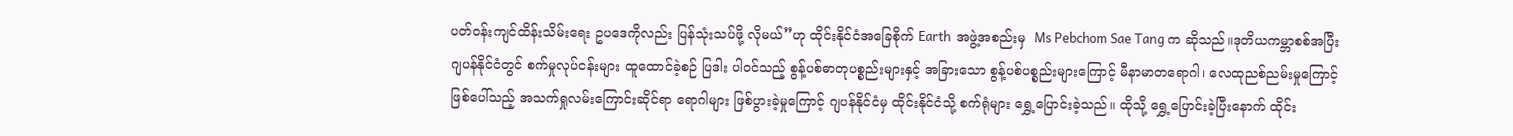ပတ်ဝန်းကျင်ထိန်းသိမ်းရေး ဥပဒေကိုလည်း ပြန်သုံးသပ်ဖို့ လိုမယ်”ဟု ထိုင်းနိုင်ငံအခြေစိုက် Earth  အဖွဲ့အစည်းမှ  Ms Pebchom Sae Tang က ဆိုသည်။ဒုတိယကမ္ဘာစစ်အပြီး ဂျပန်နိုင်ငံတွင် စက်မှုလုပ်ငန်းများ ထူထောင်ခဲ့စဉ် ပြဒါး ပါဝင်သည့် စွန့်ပစ်ဓာတုပစ္စည်းများနှင့် အခြားသော စွန့်ပစ်ပစ္စည်းများကြောင့် မီနာမာတရောဂါ၊ လေထုညစ်ညမ်းမှုကြောင့် ဖြစ်ပေါ်သည့် အသက်ရှုလမ်းကြောင်းဆိုင်ရာ ရောဂါများ ဖြစ်ပွားခဲ့မှုကြောင့် ဂျပန်နိုင်ငံမှ ထိုင်းနိုင်ငံသို့ စက်ရုံများ ရွှေ့ပြောင်းခဲ့သည်။ ထိုသို့ ရွှေ့ပြောင်းခဲ့ပြီးနောက် ထိုင်း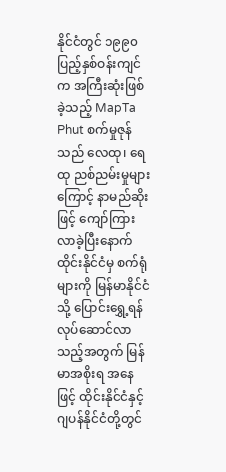နိုင်ငံတွင် ၁၉၉၀ ပြည့်နှစ်ဝန်းကျင်က အကြီးဆုံးဖြစ်ခဲ့သည့် MapTa Phut စက်မှုဇုန်သည် လေထု၊ ရေထု ညစ်ညမ်းမှုများကြောင့် နာမည်ဆိုးဖြင့် ကျော်ကြားလာခဲ့ပြီးနောက် ထိုင်းနိုင်ငံမှ စက်ရုံများကို မြန်မာနိုင်ငံသို့ ပြောင်းရွှေ့ရန် လုပ်ဆောင်လာသည့်အတွက် မြန်မာအစိုးရ အနေဖြင့် ထိုင်းနိုင်ငံနှင့် ဂျပန်နိုင်ငံတို့တွင်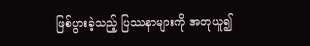ဖြစ်ပွားခဲ့သည့် ပြဿနာများကို အတုယူ၍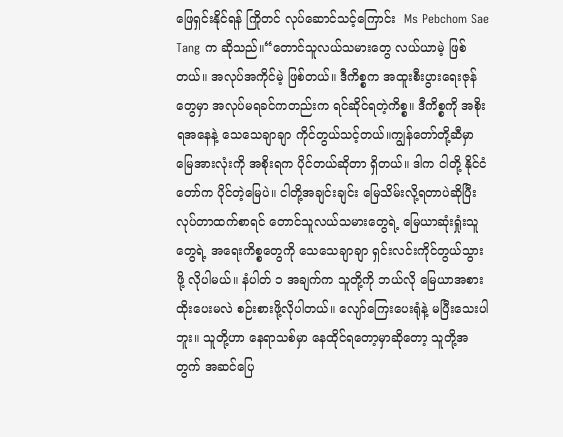ဖြေရှင်းနိုင်ရန် ကြိုတင် လုပ်ဆောင်သင့်ကြောင်း  Ms Pebchom Sae Tang က ဆိုသည်။“တောင်သူလယ်သမားတွေ လယ်ယာမဲ့ ဖြစ်တယ်။ အလုပ်အကိုင်မဲ့ ဖြစ်တယ်။ ဒီကိစ္စက အထူးစီးပွားရေးဇုန်တွေမှာ အလုပ်မရခင်ကတည်းက ရင်ဆိုင်ရတဲ့ကိစ္စ။ ဒီကိစ္စကို အစိုးရအနေနဲ့ သေသေချာချာ ကိုင်တွယ်သင့်တယ်။ကျွန်တော်တို့ဆီမှာ မြေအားလုံးကို အစိုးရက ပိုင်တယ်ဆိုတာ ရှိတယ်။ ဒါက ငါတို့ နိုင်ငံတော်က ပိုင်တဲ့မြေပဲ။ ငါတို့အချင်းချင်း မြေသိမ်းလို့ရတာပဲဆိုပြီး လုပ်တာထက်စာရင် တောင်သူလယ်သမားတွေရဲ့ မြေယာဆုံးရှုံးသူတွေရဲ့ အရေးကိစ္စတွေကို သေသေချာချာ ရှင်းလင်းကိုင်တွယ်သွားဖို့ လိုပါမယ်။ နံပါတ် ၁ အချက်က သူတို့ကို ဘယ်လို မြေယာအစားထိုးပေးမလဲ စဉ်းစားဖို့လိုပါတယ်။ လျော်ကြေးပေးရုံနဲ့ မပြီးသေးပါဘူး။ သူတို့ဟာ နေရာသစ်မှာ နေထိုင်ရတော့မှာဆိုတော့ သူတို့အတွက် အဆင်ပြေ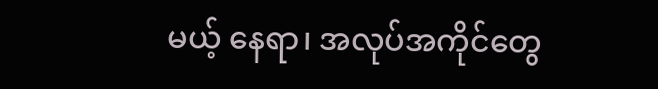မယ့် နေရာ၊ အလုပ်အကိုင်တွေ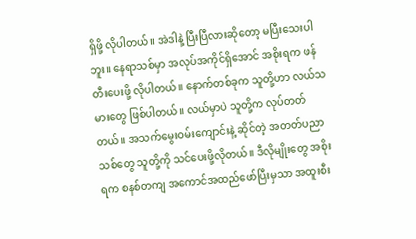ရှိဖို့ လိုပါတယ်။ အဲဒါနဲ့ ပြီးပြီလားဆိုတော့ မပြီးသေးပါဘူး။ နေရာသစ်မှာ အလုပ်အကိုင်ရှိအောင် အစိုးရက ဖန်တီးပေးဖို့ လိုပါတယ်။ နောက်တစ်ခုက သူတို့ဟာ လယ်သမားတွေ ဖြစ်ပါတယ်။ လယ်မှာပဲ သူတို့က လုပ်တတ်တယ်။ အသက်မွေးဝမ်းကျောင်းနဲ့ ဆိုင်တဲ့ အတတ်ပညာသစ်တွေ သူတို့ကို သင်ပေးဖို့လိုတယ်။ ဒီလိုမျိုးတွေ အစိုးရက စနစ်တကျ အကောင်အထည်ဖော်ပြီးမှသာ အထူးစီး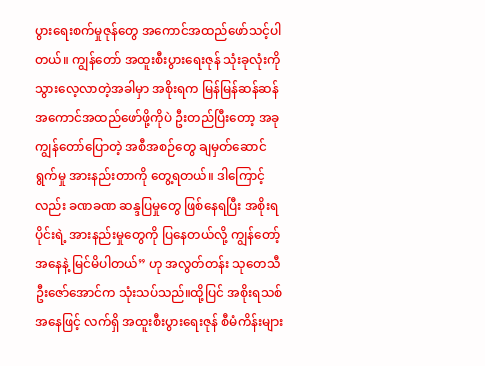ပွားရေးစက်မှုဇုန်တွေ အကောင်အထည်ဖော်သင့်ပါတယ်။ ကျွန်တော် အထူးစီးပွားရေးဇုန် သုံးခုလုံးကို သွားလေ့လာတဲ့အခါမှာ အစိုးရက မြန်မြန်ဆန်ဆန် အကောင်အထည်ဖော်ဖို့ကိုပဲ ဦးတည်ပြီးတော့ အခု ကျွန်တော်ပြောတဲ့ အစီအစဉ်တွေ ချမှတ်ဆောင်ရွက်မှု အားနည်းတာကို တွေ့ရတယ်။ ဒါကြောင့်လည်း ခဏခဏ ဆန္ဒပြမှုတွေ ဖြစ်နေရပြီး အစိုးရပိုင်းရဲ့ အားနည်းမှုတွေကို ပြနေတယ်လို့ ကျွန်တော့်အနေနဲ့ မြင်မိပါတယ်” ဟု အလွတ်တန်း သုတေသီ ဦးဇော်အောင်က သုံးသပ်သည်။ထို့ပြင် အစိုးရသစ်အနေဖြင့် လက်ရှိ အထူးစီးပွားရေးဇုန် စီမံကိန်းများ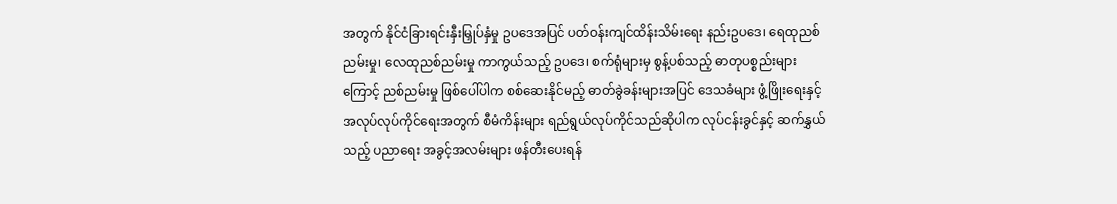အတွက် နိုင်ငံခြားရင်းနှီးမြှုပ်နှံမှု ဥပဒေအပြင် ပတ်ဝန်းကျင်ထိန်းသိမ်းရေး နည်းဥပဒေ၊ ရေထုညစ်ညမ်းမှု၊ လေထုညစ်ညမ်းမှု ကာကွယ်သည့် ဥပဒေ၊ စက်ရုံများမှ စွန့်ပစ်သည့် ဓာတုပစ္စည်းများကြောင့် ညစ်ညမ်းမှု ဖြစ်ပေါ်ပါက စစ်ဆေးနိုင်မည့် ဓာတ်ခွဲခန်းများအပြင် ဒေသခံများ ဖွံ့ဖြိုးရေးနှင့် အလုပ်လုပ်ကိုင်ရေးအတွက် စီမံကိန်းများ ရည်ရွယ်လုပ်ကိုင်သည်ဆိုပါက လုပ်ငန်းခွင်နှင့် ဆက်နွှယ်သည့် ပညာရေး အခွင့်အလမ်းများ ဖန်တီးပေးရန်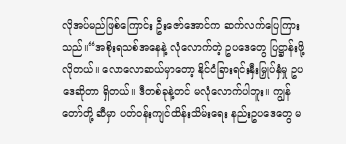လိုအပ်မည်ဖြစ်ကြောင်း ဦးဇော်အောင်က ဆက်လက်ပြေကြားသည်။“အစိုးရသစ်အနေနဲ့ လုံလောက်တဲ့ ဥပဒေတွေ ပြဋ္ဌာန်းဖို့ လိုတယ်။ လောလောဆယ်မှာတော့ နိုင်ငံခြားရင်းနှီးမြှုပ်နှံမှု ဥပဒေဆိုတာ ရှိတယ်။ ဒီတစ်ခုနဲ့တင် မလုံလောက်ပါဘူး။ ကျွန်တော်တို့ ဆီမှာ ပတ်ဝန်းကျင်ထိန်းသိမ်းရေး နည်းဥပဒေတွေ မ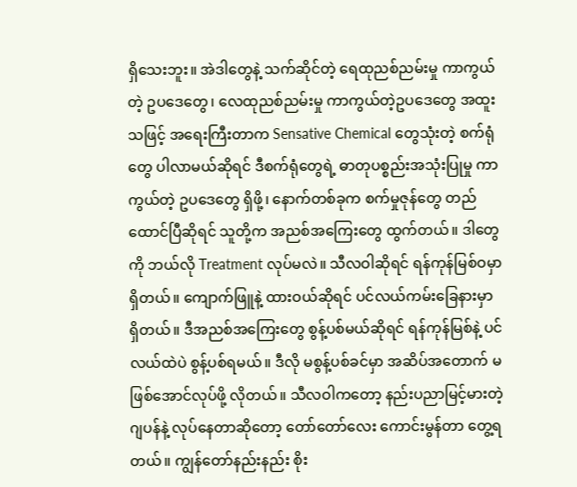ရှိသေးဘူး။ အဲဒါတွေနဲ့ သက်ဆိုင်တဲ့ ရေထုညစ်ညမ်းမှု ကာကွယ်တဲ့ ဥပဒေတွေ၊ လေထုညစ်ညမ်းမှု ကာကွယ်တဲ့ဥပဒေတွေ အထူးသဖြင့် အရေးကြီးတာက Sensative Chemical တွေသုံးတဲ့ စက်ရုံတွေ ပါလာမယ်ဆိုရင် ဒီစက်ရုံတွေရဲ့ ဓာတုပစ္စည်းအသုံးပြုမှု ကာကွယ်တဲ့ ဥပဒေတွေ ရှိဖို့၊ နောက်တစ်ခုက စက်မှုဇုန်တွေ တည်ထောင်ပြီဆိုရင် သူတို့က အညစ်အကြေးတွေ ထွက်တယ်။ ဒါတွေကို ဘယ်လို Treatment လုပ်မလဲ။ သီလဝါဆိုရင် ရန်ကုန်မြစ်ဝမှာ ရှိတယ်။ ကျောက်ဖြူနဲ့ ထားဝယ်ဆိုရင် ပင်လယ်ကမ်းခြေနားမှာ ရှိတယ်။ ဒီအညစ်အကြေးတွေ စွန့်ပစ်မယ်ဆိုရင် ရန်ကုန်မြစ်နဲ့ ပင်လယ်ထဲပဲ စွန့်ပစ်ရမယ်။ ဒီလို မစွန့်ပစ်ခင်မှာ အဆိပ်အတောက် မဖြစ်အောင်လုပ်ဖို့ လိုတယ်။ သီလဝါကတော့ နည်းပညာမြင့်မားတဲ့ ဂျပန်နဲ့ လုပ်နေတာဆိုတော့ တော်တော်လေး ကောင်းမွန်တာ တွေ့ရတယ်။ ကျွန်တော်နည်းနည်း စိုး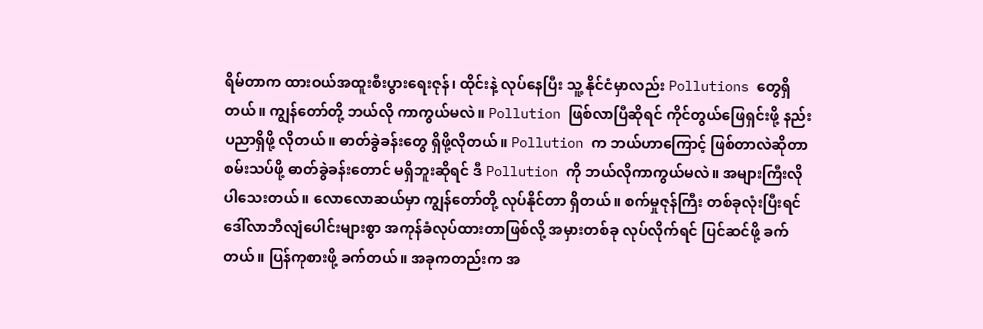ရိမ်တာက ထားဝယ်အထူးစီးပွားရေးဇုန်၊ ထိုင်းနဲ့ လုပ်နေပြီး သူ့ နိုင်ငံမှာလည်း Pollutions တွေရှိတယ်။ ကျွန်တော်တို့ ဘယ်လို ကာကွယ်မလဲ။ Pollution ဖြစ်လာပြီဆိုရင် ကိုင်တွယ်ဖြေရှင်းဖို့ နည်းပညာရှိဖို့ လိုတယ်။ ဓာတ်ခွဲခန်းတွေ ရှိဖို့လိုတယ်။ Pollution က ဘယ်ဟာကြောင့် ဖြစ်တာလဲဆိုတာ စမ်းသပ်ဖို့ ဓာတ်ခွဲခန်းတောင် မရှိဘူးဆိုရင် ဒီ Pollution ကို ဘယ်လိုကာကွယ်မလဲ။ အများကြီးလိုပါသေးတယ်။ လောလောဆယ်မှာ ကျွန်တော်တို့ လုပ်နိုင်တာ ရှိတယ်။ စက်မှုဇုန်ကြီး တစ်ခုလုံးပြီးရင် ဒေါ်လာဘီလျံပေါင်းများစွာ အကုန်ခံလုပ်ထားတာဖြစ်လို့ အမှားတစ်ခု လုပ်လိုက်ရင် ပြင်ဆင်ဖို့ ခက်တယ်။ ပြန်ကုစားဖို့ ခက်တယ်။ အခုကတည်းက အ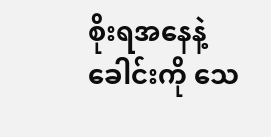စိုးရအနေနဲ့ ခေါင်းကို သေ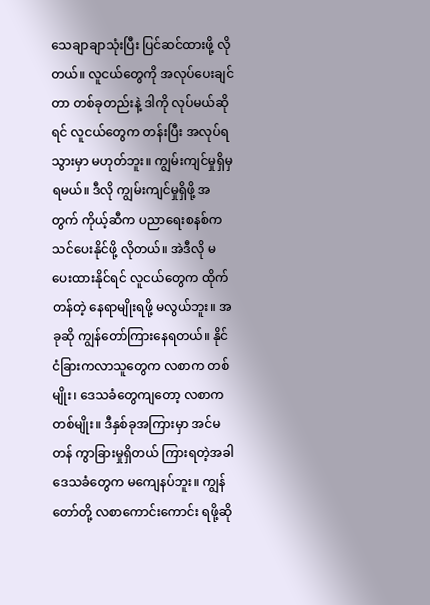သေချာချာသုံးပြီး ပြင်ဆင်ထားဖို့ လိုတယ်။ လူငယ်တွေကို အလုပ်ပေးချင်တာ တစ်ခုတည်းနဲ့ ဒါကို လုပ်မယ်ဆိုရင် လူငယ်တွေက တန်းပြီး အလုပ်ရသွားမှာ မဟုတ်ဘူး။ ကျွမ်းကျင်မှုရှိမှ ရမယ်။ ဒီလို ကျွမ်းကျင်မှုရှိဖို့ အတွက် ကိုယ့်ဆီက ပညာရေးစနစ်က သင်ပေးနိုင်ဖို့ လိုတယ်။ အဲဒီလို မပေးထားနိုင်ရင် လူငယ်တွေက ထိုက်တန်တဲ့ နေရာမျိုးရဖို့ မလွယ်ဘူး။ အခုဆို ကျွန်တော်ကြားနေရတယ်။ နိုင်ငံခြားကလာသူတွေက လစာက တစ်မျိုး၊ ဒေသခံတွေကျတော့ လစာကတစ်မျိုး။ ဒီနှစ်ခုအကြားမှာ အင်မတန် ကွာခြားမှုရှိတယ် ကြားရတဲ့အခါ ဒေသခံတွေက မကျေနပ်ဘူး။ ကျွန်တော်တို့ လစာကောင်းကောင်း ရဖို့ဆို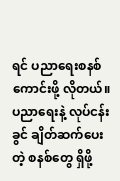ရင် ပညာရေးစနစ်ကောင်းဖို့ လိုတယ်။ ပညာရေးနဲ့ လုပ်ငန်းခွင် ချိတ်ဆက်ပေးတဲ့ စနစ်တွေ ရှိဖို့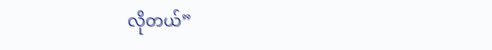လိုတယ်”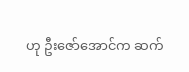ဟု ဦးဇော်အောင်က ဆက်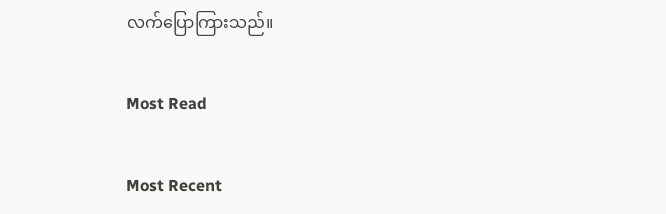လက်ပြောကြားသည်။

Most Read

Most Recent